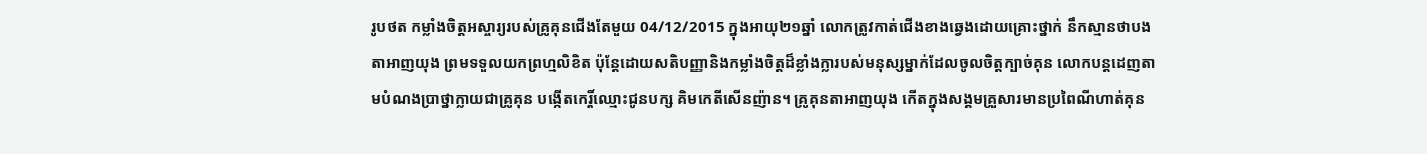រូបថត កម្លាំងចិត្តអស្ចារ្យរបស់គ្រូគុនជើងតែមួយ 04/12/2015 ក្នុងអាយុ២១ឆ្នាំ លោកត្រូវកាត់ជើងខាងឆ្វេងដោយគ្រោះថ្នាក់ នឹកស្មានថាបងតាអាញយុង ព្រមទទួលយកព្រហ្មលិខិត ប៉ុន្តែដោយសតិបញ្ញានិងកម្លាំងចិត្តដ៏ខ្លាំងក្លារបស់មនុស្សម្នាក់ដែលចូលចិត្តក្បាច់គុន លោកបន្តដេញតាមបំណងប្រាថ្នាក្លាយជាគ្រូគុន បង្កើតកេរ្តិ៍ឈ្មោះជូនបក្ស គិមកេតីសើនញ៉ាន។ គ្រូគុនតាអាញយុង កើតក្នុងសង្គមគ្រួសារមានប្រពៃណីហាត់គុន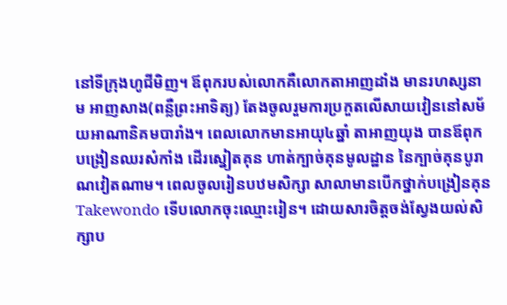នៅទីក្រុងហូជីមិញ។ ឪពុករបស់លោកគឺលោកតាអាញដាំង មានរហស្សនាម អាញសាង(ពន្លឺព្រះអាទិត្យ) តែងចូលរួមការប្រកួតលើសាយវៀននៅសម័យអាណានិគមបារាំង។ ពេលលោកមានអាយុ៤ឆ្នាំ តាអាញយុង បានឪពុកបង្រៀនឈរសំកាំង ដើរស្នៀតគុន ហាត់ក្បាច់គុនមូលដ្ឋាន នៃក្បាច់គុនបូរាណវៀតណាម។ ពេលចូលរៀនបឋមសិក្សា សាលាមានបើកថ្នាក់បង្រៀនគុន Takewondo ទើបលោកចុះឈ្មោះរៀន។ ដោយសារចិត្តចង់ស្វែងយល់សិក្សាប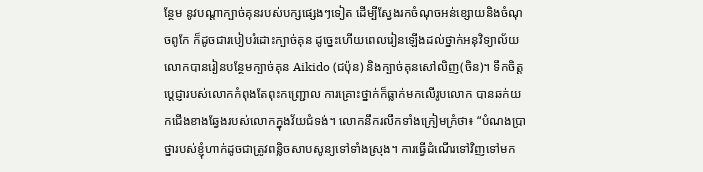ន្ថែម នូវបណ្តាក្បាច់គុនរបស់បក្សផ្សេងៗទៀត ដើម្បីស្វែងរកចំណុចអន់ខ្សោយនិងចំណុចពូកែ ក៏ដូចជារបៀបរំដោះក្បាច់គុន ដូច្នេះហើយពេលរៀនឡើងដល់ថ្នាក់អនុវិទ្យាល័យ លោកបានរៀនបន្ថែមក្បាច់គុន Aikido (ជប៉ុន) និងក្បាច់គុនសៅលិញ(ចិន)។ ទឹកចិត្តប្តេជ្ញារបស់លោកកំពុងតែពុះកញ្រ្ជោល ការគ្រោះថ្នាក់ក៏ធ្លាក់មកលើរូបលោក បានឆក់យកជើងខាងឆ្វែងរបស់លោកក្នុងវ័យជំទង់។ លោកនឹករលឹកទាំងក្រៀមក្រំថា៖ “បំណងប្រាថ្នារបស់ខ្ញុំហាក់ដូចជាត្រូវពន្លិចសាបសូន្យទៅទាំងស្រុង។ ការធ្វើដំណើរទៅវិញទៅមក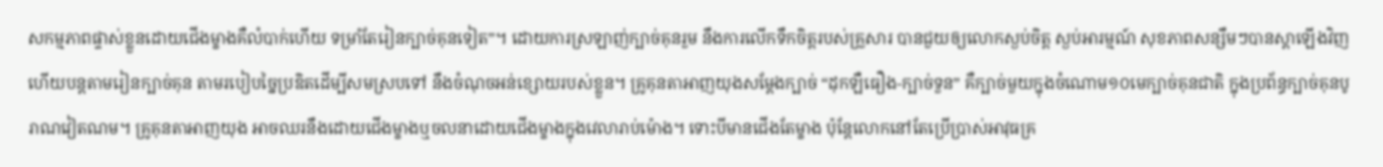សកម្មភាពផ្ទាស់ខ្លួនដោយជើងម្ខាងគឺលំបាក់ហើយ ទម្រាំតែរៀនក្បាច់គុនទៀត”។ ដោយការស្រឡាញ់ក្បាច់គុនរួម នឹងការលើកទឹកចិត្តរបស់គ្រួសារ បានជួយឲ្យលោកស្ងប់ចិត្ត ស្ងប់អារម្មណ៍ សុខភាពសន្សឹមៗបានស្តាឡើងវិញ ហើយបន្តតាមរៀនក្បាច់គុន តាមរបៀបច្នៃប្រឌិតដើម្បីសមស្របទៅ នឹងចំណុចអន់ខ្សោយរបស់ខ្លួន។ គ្រូគុនតាអាញយុងសម្តែងក្បាច់ “ដុកឡឺធឿង-ក្បាច់ទួន” គឺក្បាច់មួយក្នុងចំណោម១០មេក្បាច់គុនជាតិ ក្នុងប្រព័ន្ធក្បាច់គុនបូរាណវៀតណម។ គ្រូគុនតាអាញយុង អាចឈរនឹងដោយជើងម្ខាងឬចលនាដោយជើងម្ខាងក្នុងវេលារាប់ម៉ោង។ ទោះបីមានជើងតែម្ខាង ប៉ុន្តែលោកនៅតែប្រើប្រាស់អាវុធគ្រ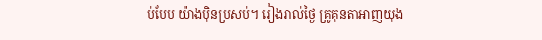ប់បែប យ៉ាងប៉ិនប្រសប់។ រៀងរាល់ថ្ងៃ គ្រូគុនតាអាញយុង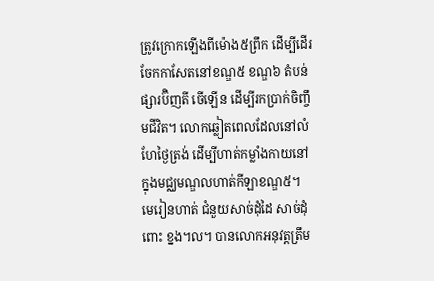ត្រូវក្រោកឡើងពីម៉ោង៥ព្រឹក ដើម្បីដើរចែកកាសែតនៅខណ្ឌ៥ ខណ្ឌ៦ តំបន់ផ្សារប៊ិញតី ចើឡើន ដើម្បីរកប្រាក់ចិញ្ចឹមជីវិត។ លោកឆ្លៀតពេលដែលនៅលំហែថ្ងៃត្រង់ ដើម្បីហាត់កម្លាំងកាយនៅក្នុងមជ្ឈមណ្ឌលហាត់កីឡាខណ្ឌ៥។ មេរៀនហាត់ ជំនួយសាច់ដុំដៃ សាច់ដុំពោះ ខ្នង។ល។ បានលោកអនុវត្តត្រឹម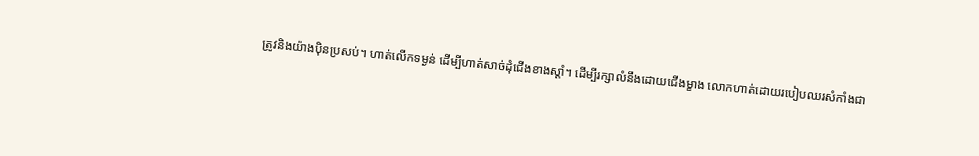ត្រូវនិងយ៉ាងប៉ិនប្រសប់។ ហាត់លើកទម្ងន់ ដើម្បីហាត់សាច់ដុំជើងខាងស្តាំ។ ដើម្បីរក្សាលំនឹងដោយជើងម្ខាង លោកហាត់ដោយរបៀបឈរសំកាំងជា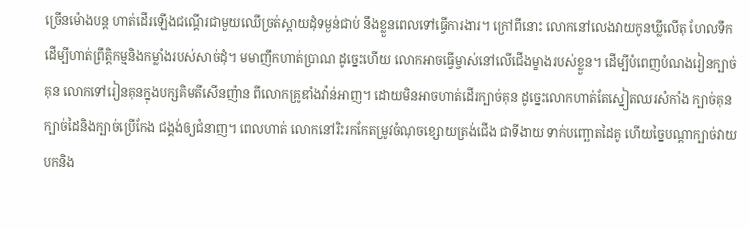ច្រើនម៉ោងបន្ត ហាត់ដើរឡើងជណ្តើរជាមួយឈើច្រត់ស្ពាយដុំទម្ងន់ជាប់ នឹងខ្លួនពេលទៅធ្វើការងារ។ ក្រៅពីនោះ លោកនៅលេងវាយកូនឃ្លីលើតុ ហែលទឹក ដើម្បីហាត់ព្រឹត្តិកម្មនិងកម្លាំងរបស់សាច់ដុំ។ មមាញឹកហាត់ប្រាណ ដូច្នេះហើយ លោកអាចធ្វើម្ចាស់នៅលើជើងម្ខាងរបស់ខ្លួន។ ដើម្បីបំពេញបំណងរៀនក្បាច់គុន លោកទៅរៀនគុនក្នុងបក្សគិមតីសើនញ៉ាន ពីលោកគ្រូឌាំងវ៉ាន់អាញ។ ដោយមិនអាចហាត់ដើរក្បាច់គុន ដូច្នេះលោកហាត់តែស្នៀតឈរសំកាំង ក្បាច់គុន ក្បាច់ដៃនិងក្បាច់ប្រើកែង ជង្គង់ឲ្យជំនាញ។ ពេលហាត់ លោកនៅរិះរកកែតម្រូវចំណុចខ្សោយត្រង់ជើង ជាទីងាយ ទាក់បញ្ឆោតដៃគូ ហើយច្នៃបណ្តាក្បាច់វាយបកនិង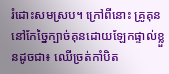រំដោះសមស្រប។ ក្រៅពីនោះ គ្រូគុននៅកែច្នៃក្បាច់គុនដោយឡែកផ្ទាល់ខ្លួនដូចជា៖ ឈើច្រត់កាំបិត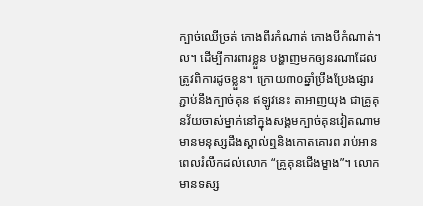ក្បាច់ឈើច្រត់ កោងពីរកំណាត់ កោងបីកំណាត់។ល។ ដើម្បីការពារខ្លួន បង្ហាញមកឲ្យនរណាដែលត្រូវពិការដូចខ្លួន។ ក្រោយ៣០ឆ្នាំប្រឹងប្រែងផ្សារភ្ជាប់នឹងក្បាច់គុន ឥឡូវនេះ តាអាញយុង ជាគ្រូគុនវ័យចាស់ម្នាក់នៅក្នុងសង្គមក្បាច់គុនវៀតណាម មានមនុស្សដឹងស្គាល់ឮនិងកោតគោរព រាប់អានពេលរំលឹកដល់លោក “គ្រូគុនជើងម្ខាង”។ លោកមានទស្ស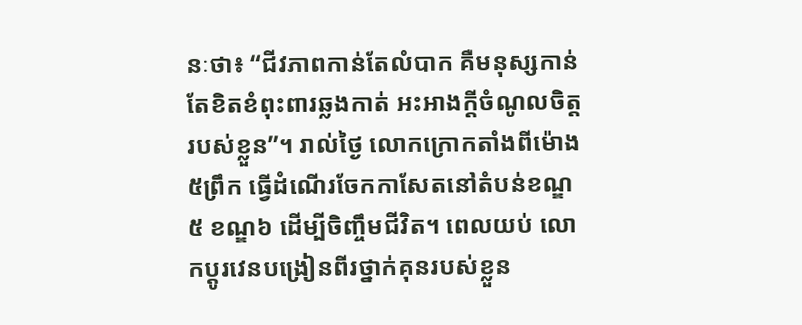នៈថា៖ “ជីវភាពកាន់តែលំបាក គឺមនុស្សកាន់តែខិតខំពុះពារឆ្លងកាត់ អះអាងក្តីចំណូលចិត្តរបស់ខ្លួន”។ រាល់ថ្ងៃ លោកក្រោកតាំងពីម៉ោង៥ព្រឹក ធ្វើដំណើរចែកកាសែតនៅតំបន់ខណ្ឌ៥ ខណ្ឌ៦ ដើម្បីចិញ្ចឹមជីវិត។ ពេលយប់ លោកប្តូរវេនបង្រៀនពីរថ្នាក់គុនរបស់ខ្លួន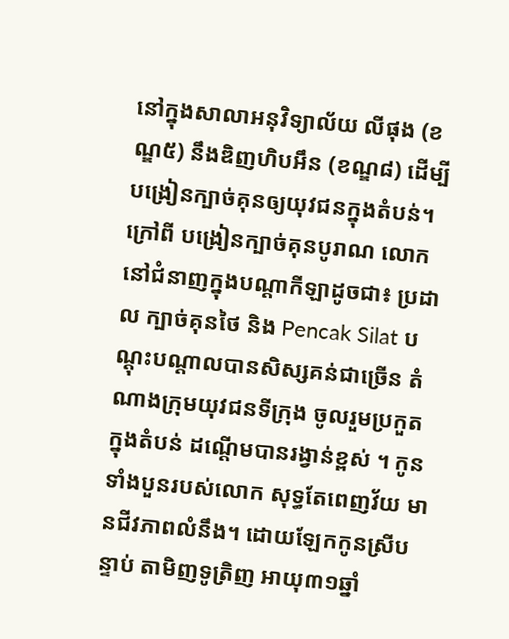នៅក្នុងសាលាអនុវិទ្យាល័យ លីផុង (ខណ្ឌ៥) នឹងឌិញហិបអឹន (ខណ្ឌ៨) ដើម្បីបង្រៀនក្បាច់គុនឲ្យយុវជនក្នុងតំបន់។ ក្រៅពី បង្រៀនក្បាច់គុនបូរាណ លោកនៅជំនាញក្នុងបណ្តាកីឡាដូចជា៖ ប្រដាល ក្បាច់គុនថៃ និង Pencak Silat បណ្តុះបណ្តាលបានសិស្សគន់ជាច្រើន តំណាងក្រុមយុវជនទីក្រុង ចូលរួមប្រកួតក្នុងតំបន់ ដណ្តើមបានរង្វាន់ខ្ពស់ ។ កូនទាំងបួនរបស់លោក សុទ្ធតែពេញវ័យ មានជីវភាពលំនឹង។ ដោយឡែកកូនស្រីបន្ទាប់ តាមិញទូត្រិញ អាយុ៣១ឆ្នាំ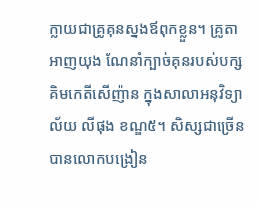ក្លាយជាគ្រូគុនស្នងឪពុកខ្លួន។ គ្រូតាអាញយុង ណែនាំក្បាច់គុនរបស់បក្សគិមកេតីសើញ៉ាន ក្នុងសាលាអនុវិទ្យាល័យ លីផុង ខណ្ឌ៥។ សិស្សជាច្រើនបានលោកបង្រៀន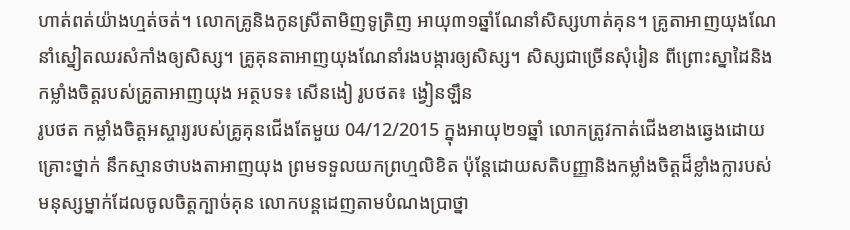ហាត់ពត់យ៉ាងហ្មត់ចត់។ លោកគ្រូនិងកូនស្រីតាមិញទូត្រិញ អាយុ៣១ឆ្នាំណែនាំសិស្សហាត់គុន។ គ្រូតាអាញយុងណែនាំស្នៀតឈរសំកាំងឲ្យសិស្ស។ គ្រូគុនតាអាញយុងណែនាំរងបង្ការឲ្យសិស្ស។ សិស្សជាច្រើនសុំរៀន ពីព្រោះស្នាដៃនិងកម្លាំងចិត្តរបស់គ្រូតាអាញយុង អត្ថបទ៖ សើនងៀ រូបថត៖ ង្វៀនឡឹន
រូបថត កម្លាំងចិត្តអស្ចារ្យរបស់គ្រូគុនជើងតែមួយ 04/12/2015 ក្នុងអាយុ២១ឆ្នាំ លោកត្រូវកាត់ជើងខាងឆ្វេងដោយគ្រោះថ្នាក់ នឹកស្មានថាបងតាអាញយុង ព្រមទទួលយកព្រហ្មលិខិត ប៉ុន្តែដោយសតិបញ្ញានិងកម្លាំងចិត្តដ៏ខ្លាំងក្លារបស់មនុស្សម្នាក់ដែលចូលចិត្តក្បាច់គុន លោកបន្តដេញតាមបំណងប្រាថ្នា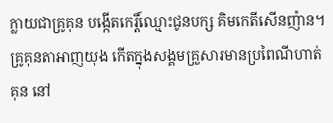ក្លាយជាគ្រូគុន បង្កើតកេរ្តិ៍ឈ្មោះជូនបក្ស គិមកេតីសើនញ៉ាន។ គ្រូគុនតាអាញយុង កើតក្នុងសង្គមគ្រួសារមានប្រពៃណីហាត់គុន នៅ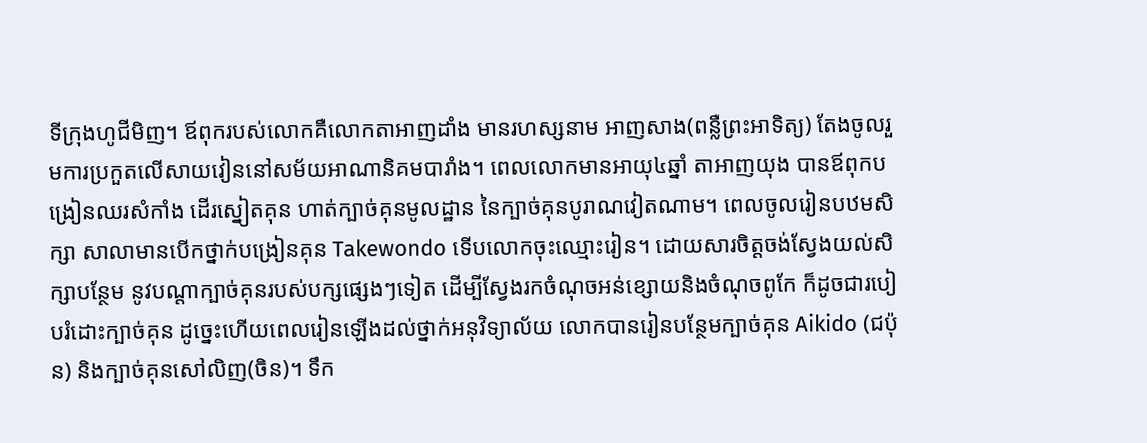ទីក្រុងហូជីមិញ។ ឪពុករបស់លោកគឺលោកតាអាញដាំង មានរហស្សនាម អាញសាង(ពន្លឺព្រះអាទិត្យ) តែងចូលរួមការប្រកួតលើសាយវៀននៅសម័យអាណានិគមបារាំង។ ពេលលោកមានអាយុ៤ឆ្នាំ តាអាញយុង បានឪពុកបង្រៀនឈរសំកាំង ដើរស្នៀតគុន ហាត់ក្បាច់គុនមូលដ្ឋាន នៃក្បាច់គុនបូរាណវៀតណាម។ ពេលចូលរៀនបឋមសិក្សា សាលាមានបើកថ្នាក់បង្រៀនគុន Takewondo ទើបលោកចុះឈ្មោះរៀន។ ដោយសារចិត្តចង់ស្វែងយល់សិក្សាបន្ថែម នូវបណ្តាក្បាច់គុនរបស់បក្សផ្សេងៗទៀត ដើម្បីស្វែងរកចំណុចអន់ខ្សោយនិងចំណុចពូកែ ក៏ដូចជារបៀបរំដោះក្បាច់គុន ដូច្នេះហើយពេលរៀនឡើងដល់ថ្នាក់អនុវិទ្យាល័យ លោកបានរៀនបន្ថែមក្បាច់គុន Aikido (ជប៉ុន) និងក្បាច់គុនសៅលិញ(ចិន)។ ទឹក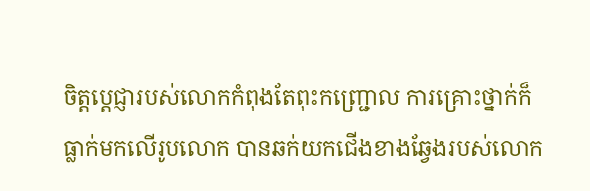ចិត្តប្តេជ្ញារបស់លោកកំពុងតែពុះកញ្រ្ជោល ការគ្រោះថ្នាក់ក៏ធ្លាក់មកលើរូបលោក បានឆក់យកជើងខាងឆ្វែងរបស់លោក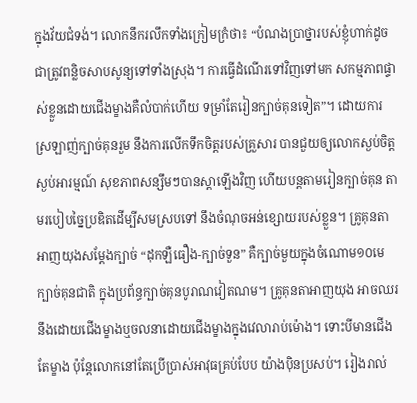ក្នុងវ័យជំទង់។ លោកនឹករលឹកទាំងក្រៀមក្រំថា៖ “បំណងប្រាថ្នារបស់ខ្ញុំហាក់ដូចជាត្រូវពន្លិចសាបសូន្យទៅទាំងស្រុង។ ការធ្វើដំណើរទៅវិញទៅមក សកម្មភាពផ្ទាស់ខ្លួនដោយជើងម្ខាងគឺលំបាក់ហើយ ទម្រាំតែរៀនក្បាច់គុនទៀត”។ ដោយការស្រឡាញ់ក្បាច់គុនរួម នឹងការលើកទឹកចិត្តរបស់គ្រួសារ បានជួយឲ្យលោកស្ងប់ចិត្ត ស្ងប់អារម្មណ៍ សុខភាពសន្សឹមៗបានស្តាឡើងវិញ ហើយបន្តតាមរៀនក្បាច់គុន តាមរបៀបច្នៃប្រឌិតដើម្បីសមស្របទៅ នឹងចំណុចអន់ខ្សោយរបស់ខ្លួន។ គ្រូគុនតាអាញយុងសម្តែងក្បាច់ “ដុកឡឺធឿង-ក្បាច់ទួន” គឺក្បាច់មួយក្នុងចំណោម១០មេក្បាច់គុនជាតិ ក្នុងប្រព័ន្ធក្បាច់គុនបូរាណវៀតណម។ គ្រូគុនតាអាញយុង អាចឈរនឹងដោយជើងម្ខាងឬចលនាដោយជើងម្ខាងក្នុងវេលារាប់ម៉ោង។ ទោះបីមានជើងតែម្ខាង ប៉ុន្តែលោកនៅតែប្រើប្រាស់អាវុធគ្រប់បែប យ៉ាងប៉ិនប្រសប់។ រៀងរាល់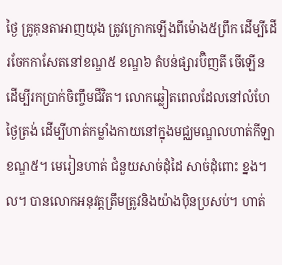ថ្ងៃ គ្រូគុនតាអាញយុង ត្រូវក្រោកឡើងពីម៉ោង៥ព្រឹក ដើម្បីដើរចែកកាសែតនៅខណ្ឌ៥ ខណ្ឌ៦ តំបន់ផ្សារប៊ិញតី ចើឡើន ដើម្បីរកប្រាក់ចិញ្ចឹមជីវិត។ លោកឆ្លៀតពេលដែលនៅលំហែថ្ងៃត្រង់ ដើម្បីហាត់កម្លាំងកាយនៅក្នុងមជ្ឈមណ្ឌលហាត់កីឡាខណ្ឌ៥។ មេរៀនហាត់ ជំនួយសាច់ដុំដៃ សាច់ដុំពោះ ខ្នង។ល។ បានលោកអនុវត្តត្រឹមត្រូវនិងយ៉ាងប៉ិនប្រសប់។ ហាត់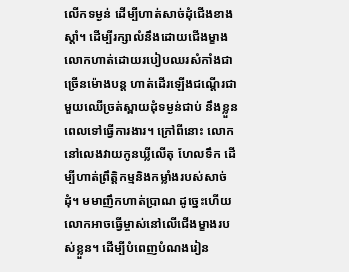លើកទម្ងន់ ដើម្បីហាត់សាច់ដុំជើងខាងស្តាំ។ ដើម្បីរក្សាលំនឹងដោយជើងម្ខាង លោកហាត់ដោយរបៀបឈរសំកាំងជាច្រើនម៉ោងបន្ត ហាត់ដើរឡើងជណ្តើរជាមួយឈើច្រត់ស្ពាយដុំទម្ងន់ជាប់ នឹងខ្លួនពេលទៅធ្វើការងារ។ ក្រៅពីនោះ លោកនៅលេងវាយកូនឃ្លីលើតុ ហែលទឹក ដើម្បីហាត់ព្រឹត្តិកម្មនិងកម្លាំងរបស់សាច់ដុំ។ មមាញឹកហាត់ប្រាណ ដូច្នេះហើយ លោកអាចធ្វើម្ចាស់នៅលើជើងម្ខាងរបស់ខ្លួន។ ដើម្បីបំពេញបំណងរៀន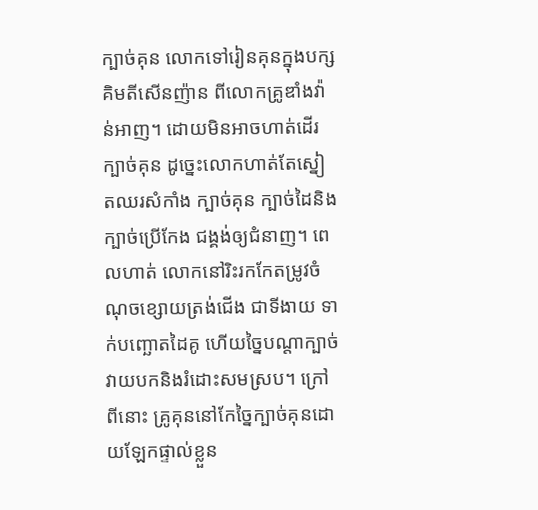ក្បាច់គុន លោកទៅរៀនគុនក្នុងបក្សគិមតីសើនញ៉ាន ពីលោកគ្រូឌាំងវ៉ាន់អាញ។ ដោយមិនអាចហាត់ដើរក្បាច់គុន ដូច្នេះលោកហាត់តែស្នៀតឈរសំកាំង ក្បាច់គុន ក្បាច់ដៃនិងក្បាច់ប្រើកែង ជង្គង់ឲ្យជំនាញ។ ពេលហាត់ លោកនៅរិះរកកែតម្រូវចំណុចខ្សោយត្រង់ជើង ជាទីងាយ ទាក់បញ្ឆោតដៃគូ ហើយច្នៃបណ្តាក្បាច់វាយបកនិងរំដោះសមស្រប។ ក្រៅពីនោះ គ្រូគុននៅកែច្នៃក្បាច់គុនដោយឡែកផ្ទាល់ខ្លួន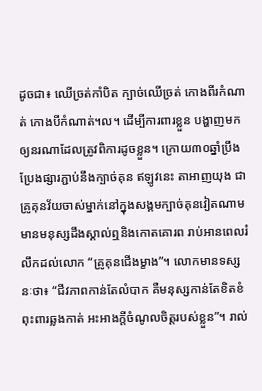ដូចជា៖ ឈើច្រត់កាំបិត ក្បាច់ឈើច្រត់ កោងពីរកំណាត់ កោងបីកំណាត់។ល។ ដើម្បីការពារខ្លួន បង្ហាញមកឲ្យនរណាដែលត្រូវពិការដូចខ្លួន។ ក្រោយ៣០ឆ្នាំប្រឹងប្រែងផ្សារភ្ជាប់នឹងក្បាច់គុន ឥឡូវនេះ តាអាញយុង ជាគ្រូគុនវ័យចាស់ម្នាក់នៅក្នុងសង្គមក្បាច់គុនវៀតណាម មានមនុស្សដឹងស្គាល់ឮនិងកោតគោរព រាប់អានពេលរំលឹកដល់លោក “គ្រូគុនជើងម្ខាង”។ លោកមានទស្សនៈថា៖ “ជីវភាពកាន់តែលំបាក គឺមនុស្សកាន់តែខិតខំពុះពារឆ្លងកាត់ អះអាងក្តីចំណូលចិត្តរបស់ខ្លួន”។ រាល់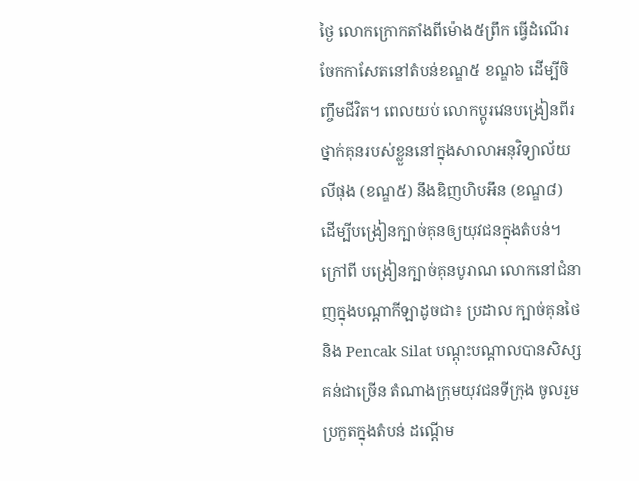ថ្ងៃ លោកក្រោកតាំងពីម៉ោង៥ព្រឹក ធ្វើដំណើរចែកកាសែតនៅតំបន់ខណ្ឌ៥ ខណ្ឌ៦ ដើម្បីចិញ្ចឹមជីវិត។ ពេលយប់ លោកប្តូរវេនបង្រៀនពីរថ្នាក់គុនរបស់ខ្លួននៅក្នុងសាលាអនុវិទ្យាល័យ លីផុង (ខណ្ឌ៥) នឹងឌិញហិបអឹន (ខណ្ឌ៨) ដើម្បីបង្រៀនក្បាច់គុនឲ្យយុវជនក្នុងតំបន់។ ក្រៅពី បង្រៀនក្បាច់គុនបូរាណ លោកនៅជំនាញក្នុងបណ្តាកីឡាដូចជា៖ ប្រដាល ក្បាច់គុនថៃ និង Pencak Silat បណ្តុះបណ្តាលបានសិស្សគន់ជាច្រើន តំណាងក្រុមយុវជនទីក្រុង ចូលរួមប្រកួតក្នុងតំបន់ ដណ្តើម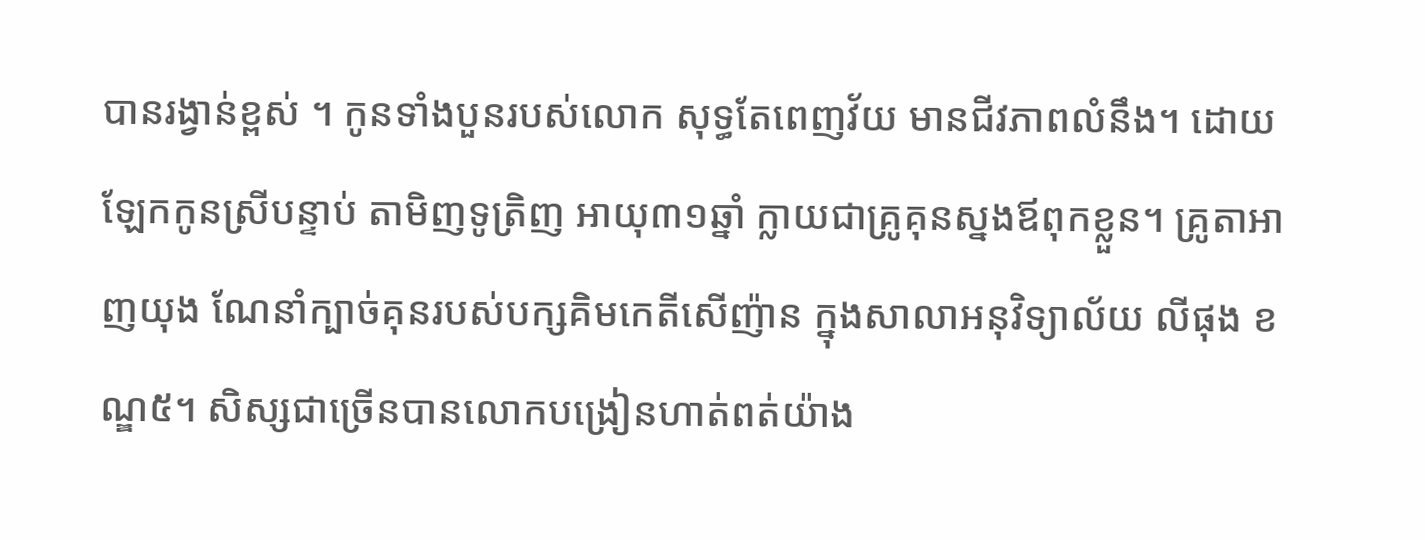បានរង្វាន់ខ្ពស់ ។ កូនទាំងបួនរបស់លោក សុទ្ធតែពេញវ័យ មានជីវភាពលំនឹង។ ដោយឡែកកូនស្រីបន្ទាប់ តាមិញទូត្រិញ អាយុ៣១ឆ្នាំ ក្លាយជាគ្រូគុនស្នងឪពុកខ្លួន។ គ្រូតាអាញយុង ណែនាំក្បាច់គុនរបស់បក្សគិមកេតីសើញ៉ាន ក្នុងសាលាអនុវិទ្យាល័យ លីផុង ខណ្ឌ៥។ សិស្សជាច្រើនបានលោកបង្រៀនហាត់ពត់យ៉ាង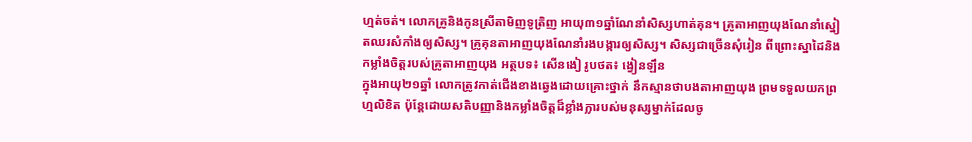ហ្មត់ចត់។ លោកគ្រូនិងកូនស្រីតាមិញទូត្រិញ អាយុ៣១ឆ្នាំណែនាំសិស្សហាត់គុន។ គ្រូតាអាញយុងណែនាំស្នៀតឈរសំកាំងឲ្យសិស្ស។ គ្រូគុនតាអាញយុងណែនាំរងបង្ការឲ្យសិស្ស។ សិស្សជាច្រើនសុំរៀន ពីព្រោះស្នាដៃនិងកម្លាំងចិត្តរបស់គ្រូតាអាញយុង អត្ថបទ៖ សើនងៀ រូបថត៖ ង្វៀនឡឹន
ក្នុងអាយុ២១ឆ្នាំ លោកត្រូវកាត់ជើងខាងឆ្វេងដោយគ្រោះថ្នាក់ នឹកស្មានថាបងតាអាញយុង ព្រមទទួលយកព្រហ្មលិខិត ប៉ុន្តែដោយសតិបញ្ញានិងកម្លាំងចិត្តដ៏ខ្លាំងក្លារបស់មនុស្សម្នាក់ដែលចូ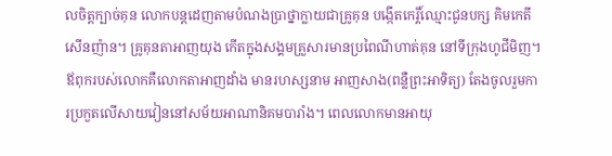លចិត្តក្បាច់គុន លោកបន្តដេញតាមបំណងប្រាថ្នាក្លាយជាគ្រូគុន បង្កើតកេរ្តិ៍ឈ្មោះជូនបក្ស គិមកេតីសើនញ៉ាន។ គ្រូគុនតាអាញយុង កើតក្នុងសង្គមគ្រួសារមានប្រពៃណីហាត់គុន នៅទីក្រុងហូជីមិញ។ ឪពុករបស់លោកគឺលោកតាអាញដាំង មានរហស្សនាម អាញសាង(ពន្លឺព្រះអាទិត្យ) តែងចូលរួមការប្រកួតលើសាយវៀននៅសម័យអាណានិគមបារាំង។ ពេលលោកមានអាយុ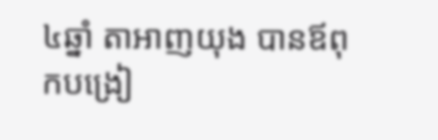៤ឆ្នាំ តាអាញយុង បានឪពុកបង្រៀ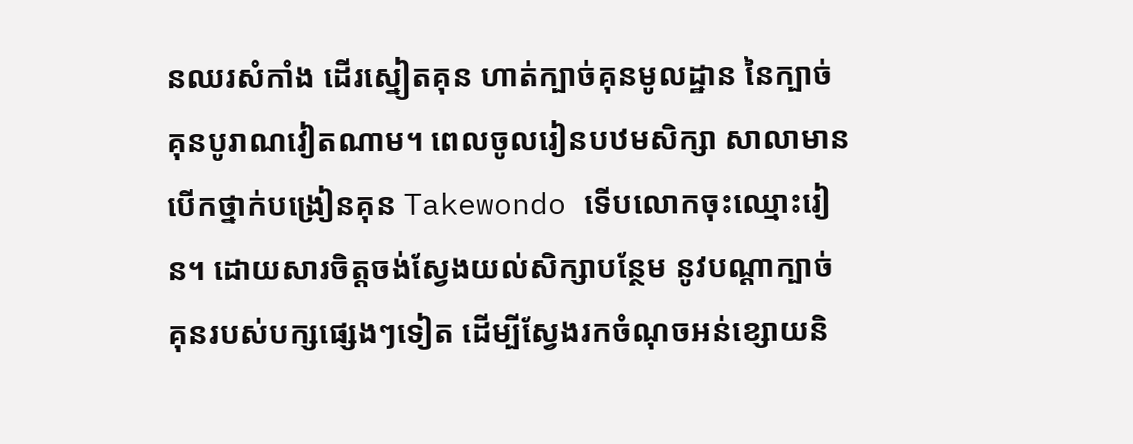នឈរសំកាំង ដើរស្នៀតគុន ហាត់ក្បាច់គុនមូលដ្ឋាន នៃក្បាច់គុនបូរាណវៀតណាម។ ពេលចូលរៀនបឋមសិក្សា សាលាមានបើកថ្នាក់បង្រៀនគុន Takewondo ទើបលោកចុះឈ្មោះរៀន។ ដោយសារចិត្តចង់ស្វែងយល់សិក្សាបន្ថែម នូវបណ្តាក្បាច់គុនរបស់បក្សផ្សេងៗទៀត ដើម្បីស្វែងរកចំណុចអន់ខ្សោយនិ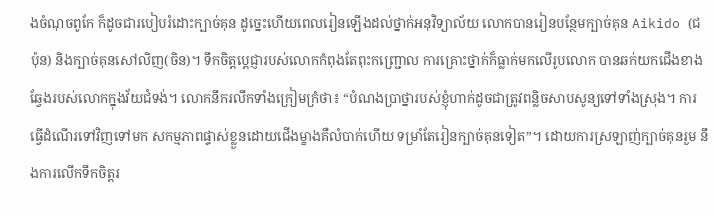ងចំណុចពូកែ ក៏ដូចជារបៀបរំដោះក្បាច់គុន ដូច្នេះហើយពេលរៀនឡើងដល់ថ្នាក់អនុវិទ្យាល័យ លោកបានរៀនបន្ថែមក្បាច់គុន Aikido (ជប៉ុន) និងក្បាច់គុនសៅលិញ(ចិន)។ ទឹកចិត្តប្តេជ្ញារបស់លោកកំពុងតែពុះកញ្រ្ជោល ការគ្រោះថ្នាក់ក៏ធ្លាក់មកលើរូបលោក បានឆក់យកជើងខាងឆ្វែងរបស់លោកក្នុងវ័យជំទង់។ លោកនឹករលឹកទាំងក្រៀមក្រំថា៖ “បំណងប្រាថ្នារបស់ខ្ញុំហាក់ដូចជាត្រូវពន្លិចសាបសូន្យទៅទាំងស្រុង។ ការធ្វើដំណើរទៅវិញទៅមក សកម្មភាពផ្ទាស់ខ្លួនដោយជើងម្ខាងគឺលំបាក់ហើយ ទម្រាំតែរៀនក្បាច់គុនទៀត”។ ដោយការស្រឡាញ់ក្បាច់គុនរួម នឹងការលើកទឹកចិត្តរ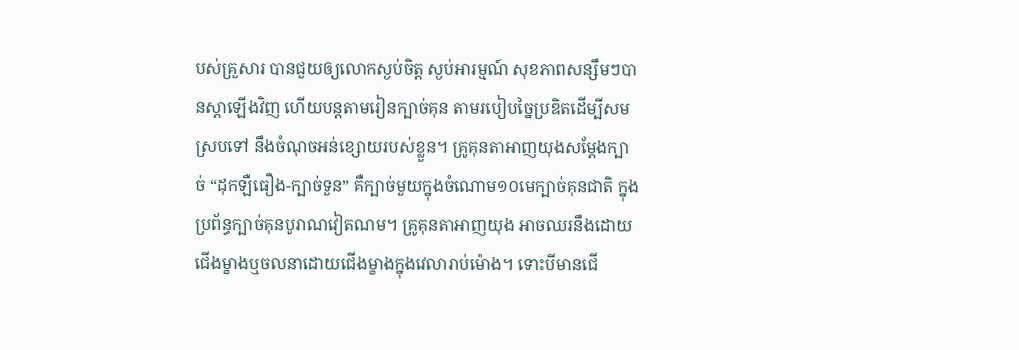បស់គ្រួសារ បានជួយឲ្យលោកស្ងប់ចិត្ត ស្ងប់អារម្មណ៍ សុខភាពសន្សឹមៗបានស្តាឡើងវិញ ហើយបន្តតាមរៀនក្បាច់គុន តាមរបៀបច្នៃប្រឌិតដើម្បីសមស្របទៅ នឹងចំណុចអន់ខ្សោយរបស់ខ្លួន។ គ្រូគុនតាអាញយុងសម្តែងក្បាច់ “ដុកឡឺធឿង-ក្បាច់ទួន” គឺក្បាច់មួយក្នុងចំណោម១០មេក្បាច់គុនជាតិ ក្នុងប្រព័ន្ធក្បាច់គុនបូរាណវៀតណម។ គ្រូគុនតាអាញយុង អាចឈរនឹងដោយជើងម្ខាងឬចលនាដោយជើងម្ខាងក្នុងវេលារាប់ម៉ោង។ ទោះបីមានជើ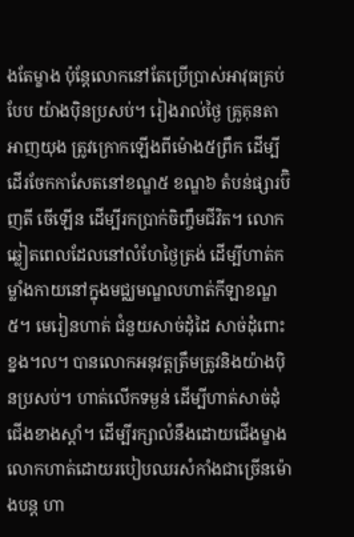ងតែម្ខាង ប៉ុន្តែលោកនៅតែប្រើប្រាស់អាវុធគ្រប់បែប យ៉ាងប៉ិនប្រសប់។ រៀងរាល់ថ្ងៃ គ្រូគុនតាអាញយុង ត្រូវក្រោកឡើងពីម៉ោង៥ព្រឹក ដើម្បីដើរចែកកាសែតនៅខណ្ឌ៥ ខណ្ឌ៦ តំបន់ផ្សារប៊ិញតី ចើឡើន ដើម្បីរកប្រាក់ចិញ្ចឹមជីវិត។ លោកឆ្លៀតពេលដែលនៅលំហែថ្ងៃត្រង់ ដើម្បីហាត់កម្លាំងកាយនៅក្នុងមជ្ឈមណ្ឌលហាត់កីឡាខណ្ឌ៥។ មេរៀនហាត់ ជំនួយសាច់ដុំដៃ សាច់ដុំពោះ ខ្នង។ល។ បានលោកអនុវត្តត្រឹមត្រូវនិងយ៉ាងប៉ិនប្រសប់។ ហាត់លើកទម្ងន់ ដើម្បីហាត់សាច់ដុំជើងខាងស្តាំ។ ដើម្បីរក្សាលំនឹងដោយជើងម្ខាង លោកហាត់ដោយរបៀបឈរសំកាំងជាច្រើនម៉ោងបន្ត ហា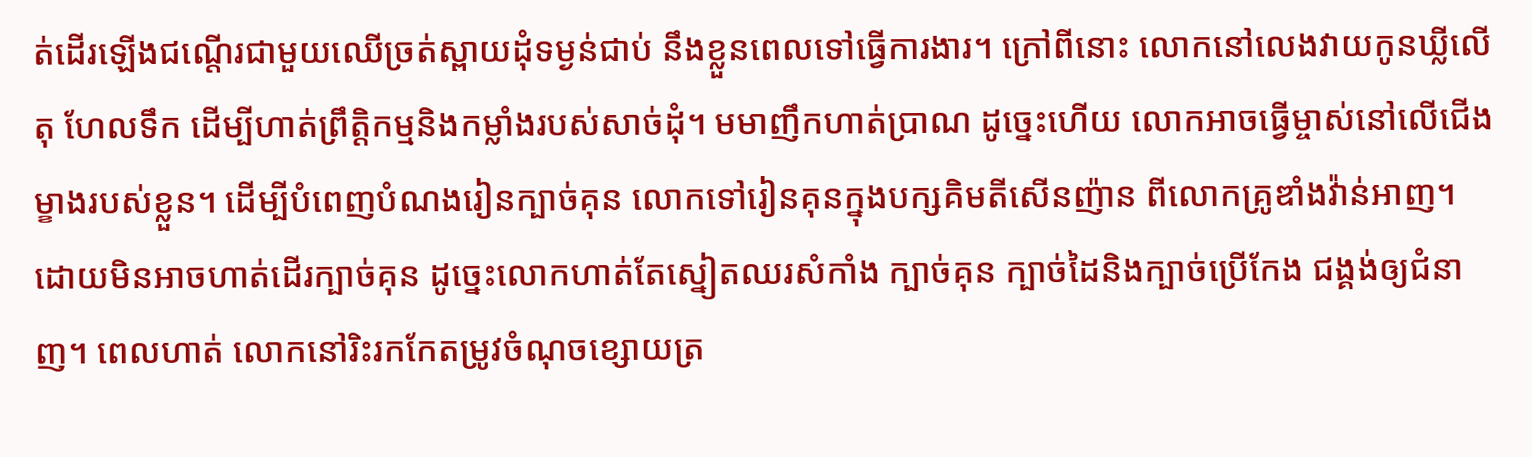ត់ដើរឡើងជណ្តើរជាមួយឈើច្រត់ស្ពាយដុំទម្ងន់ជាប់ នឹងខ្លួនពេលទៅធ្វើការងារ។ ក្រៅពីនោះ លោកនៅលេងវាយកូនឃ្លីលើតុ ហែលទឹក ដើម្បីហាត់ព្រឹត្តិកម្មនិងកម្លាំងរបស់សាច់ដុំ។ មមាញឹកហាត់ប្រាណ ដូច្នេះហើយ លោកអាចធ្វើម្ចាស់នៅលើជើងម្ខាងរបស់ខ្លួន។ ដើម្បីបំពេញបំណងរៀនក្បាច់គុន លោកទៅរៀនគុនក្នុងបក្សគិមតីសើនញ៉ាន ពីលោកគ្រូឌាំងវ៉ាន់អាញ។ ដោយមិនអាចហាត់ដើរក្បាច់គុន ដូច្នេះលោកហាត់តែស្នៀតឈរសំកាំង ក្បាច់គុន ក្បាច់ដៃនិងក្បាច់ប្រើកែង ជង្គង់ឲ្យជំនាញ។ ពេលហាត់ លោកនៅរិះរកកែតម្រូវចំណុចខ្សោយត្រ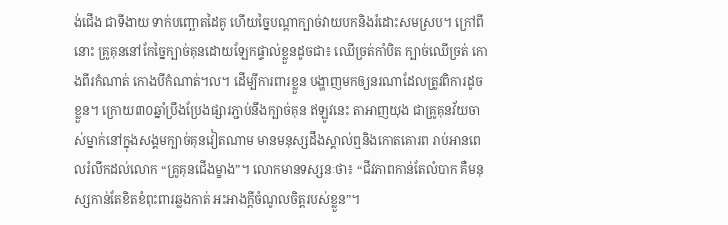ង់ជើង ជាទីងាយ ទាក់បញ្ឆោតដៃគូ ហើយច្នៃបណ្តាក្បាច់វាយបកនិងរំដោះសមស្រប។ ក្រៅពីនោះ គ្រូគុននៅកែច្នៃក្បាច់គុនដោយឡែកផ្ទាល់ខ្លួនដូចជា៖ ឈើច្រត់កាំបិត ក្បាច់ឈើច្រត់ កោងពីរកំណាត់ កោងបីកំណាត់។ល។ ដើម្បីការពារខ្លួន បង្ហាញមកឲ្យនរណាដែលត្រូវពិការដូចខ្លួន។ ក្រោយ៣០ឆ្នាំប្រឹងប្រែងផ្សារភ្ជាប់នឹងក្បាច់គុន ឥឡូវនេះ តាអាញយុង ជាគ្រូគុនវ័យចាស់ម្នាក់នៅក្នុងសង្គមក្បាច់គុនវៀតណាម មានមនុស្សដឹងស្គាល់ឮនិងកោតគោរព រាប់អានពេលរំលឹកដល់លោក “គ្រូគុនជើងម្ខាង”។ លោកមានទស្សនៈថា៖ “ជីវភាពកាន់តែលំបាក គឺមនុស្សកាន់តែខិតខំពុះពារឆ្លងកាត់ អះអាងក្តីចំណូលចិត្តរបស់ខ្លួន”។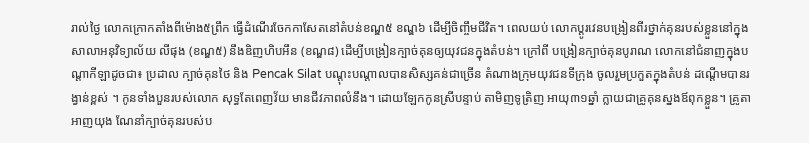រាល់ថ្ងៃ លោកក្រោកតាំងពីម៉ោង៥ព្រឹក ធ្វើដំណើរចែកកាសែតនៅតំបន់ខណ្ឌ៥ ខណ្ឌ៦ ដើម្បីចិញ្ចឹមជីវិត។ ពេលយប់ លោកប្តូរវេនបង្រៀនពីរថ្នាក់គុនរបស់ខ្លួននៅក្នុងសាលាអនុវិទ្យាល័យ លីផុង (ខណ្ឌ៥) នឹងឌិញហិបអឹន (ខណ្ឌ៨) ដើម្បីបង្រៀនក្បាច់គុនឲ្យយុវជនក្នុងតំបន់។ ក្រៅពី បង្រៀនក្បាច់គុនបូរាណ លោកនៅជំនាញក្នុងបណ្តាកីឡាដូចជា៖ ប្រដាល ក្បាច់គុនថៃ និង Pencak Silat បណ្តុះបណ្តាលបានសិស្សគន់ជាច្រើន តំណាងក្រុមយុវជនទីក្រុង ចូលរួមប្រកួតក្នុងតំបន់ ដណ្តើមបានរង្វាន់ខ្ពស់ ។ កូនទាំងបួនរបស់លោក សុទ្ធតែពេញវ័យ មានជីវភាពលំនឹង។ ដោយឡែកកូនស្រីបន្ទាប់ តាមិញទូត្រិញ អាយុ៣១ឆ្នាំ ក្លាយជាគ្រូគុនស្នងឪពុកខ្លួន។ គ្រូតាអាញយុង ណែនាំក្បាច់គុនរបស់ប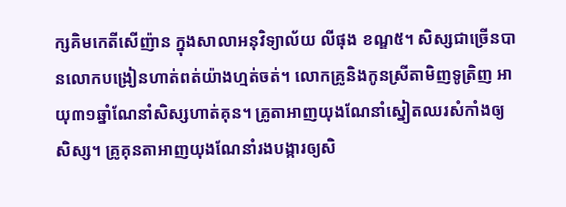ក្សគិមកេតីសើញ៉ាន ក្នុងសាលាអនុវិទ្យាល័យ លីផុង ខណ្ឌ៥។ សិស្សជាច្រើនបានលោកបង្រៀនហាត់ពត់យ៉ាងហ្មត់ចត់។ លោកគ្រូនិងកូនស្រីតាមិញទូត្រិញ អាយុ៣១ឆ្នាំណែនាំសិស្សហាត់គុន។ គ្រូតាអាញយុងណែនាំស្នៀតឈរសំកាំងឲ្យសិស្ស។ គ្រូគុនតាអាញយុងណែនាំរងបង្ការឲ្យសិ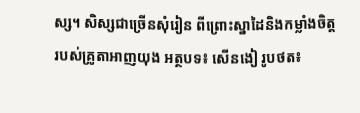ស្ស។ សិស្សជាច្រើនសុំរៀន ពីព្រោះស្នាដៃនិងកម្លាំងចិត្តរបស់គ្រូតាអាញយុង អត្ថបទ៖ សើនងៀ រូបថត៖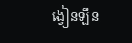ង្វៀនឡឹន